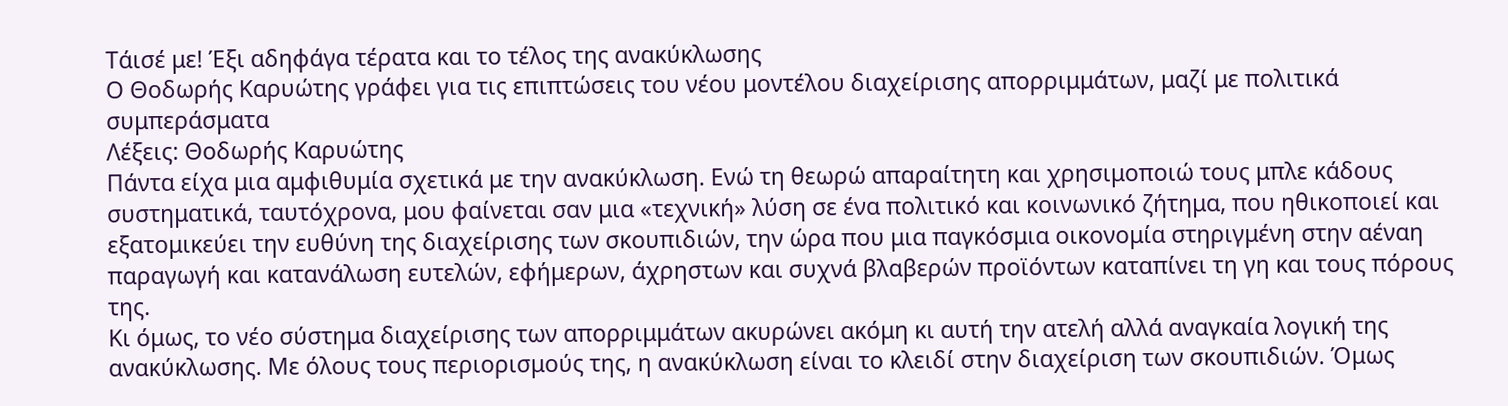Τάισέ με! Έξι αδηφάγα τέρατα και το τέλος της ανακύκλωσης
Ο Θοδωρής Καρυώτης γράφει για τις επιπτώσεις του νέου μοντέλου διαχείρισης απορριμμάτων, μαζί με πολιτικά συμπεράσματα
Λέξεις: Θοδωρής Καρυώτης
Πάντα είχα μια αμφιθυμία σχετικά με την ανακύκλωση. Ενώ τη θεωρώ απαραίτητη και χρησιμοποιώ τους μπλε κάδους συστηματικά, ταυτόχρονα, μου φαίνεται σαν μια «τεχνική» λύση σε ένα πολιτικό και κοινωνικό ζήτημα, που ηθικοποιεί και εξατομικεύει την ευθύνη της διαχείρισης των σκουπιδιών, την ώρα που μια παγκόσμια οικονομία στηριγμένη στην αέναη παραγωγή και κατανάλωση ευτελών, εφήμερων, άχρηστων και συχνά βλαβερών προϊόντων καταπίνει τη γη και τους πόρους της.
Κι όμως, το νέο σύστημα διαχείρισης των απορριμμάτων ακυρώνει ακόμη κι αυτή την ατελή αλλά αναγκαία λογική της ανακύκλωσης. Με όλους τους περιορισμούς της, η ανακύκλωση είναι το κλειδί στην διαχείριση των σκουπιδιών. Όμως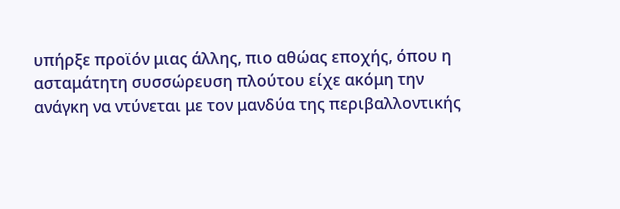υπήρξε προϊόν μιας άλλης, πιο αθώας εποχής, όπου η ασταμάτητη συσσώρευση πλούτου είχε ακόμη την ανάγκη να ντύνεται με τον μανδύα της περιβαλλοντικής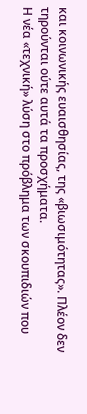και κοινωνικής ευαισθησίας, της «βιωσιμότητας». Πλέον δεν τηρούνται ούτε αυτά τα προσχήματα.
Η νέα «τεχνική» λύση στο πρόβλημα των σκουπιδιών που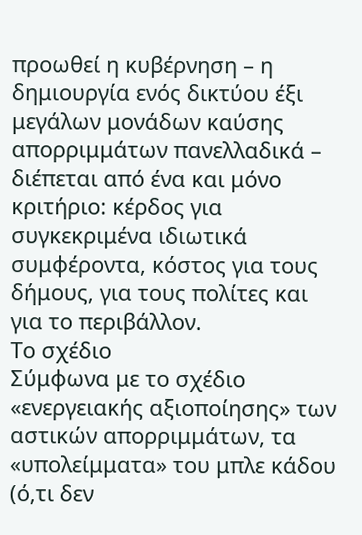προωθεί η κυβέρνηση – η δημιουργία ενός δικτύου έξι μεγάλων μονάδων καύσης απορριμμάτων πανελλαδικά – διέπεται από ένα και μόνο κριτήριο: κέρδος για συγκεκριμένα ιδιωτικά συμφέροντα, κόστος για τους δήμους, για τους πολίτες και για το περιβάλλον.
Το σχέδιο
Σύμφωνα με το σχέδιο «ενεργειακής αξιοποίησης» των αστικών απορριμμάτων, τα «υπολείμματα» του μπλε κάδου (ό,τι δεν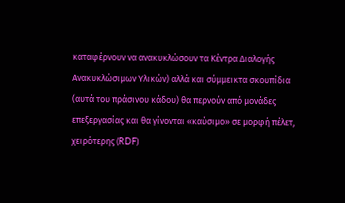καταφέρνουν να ανακυκλώσουν τα Κέντρα Διαλογής Ανακυκλώσιμων Υλικών) αλλά και σύμμεικτα σκουπίδια (αυτά του πράσινου κάδου) θα περνούν από μονάδες επεξεργασίας και θα γίνονται «καύσιμο» σε μορφή πέλετ, χειρότερης (RDF)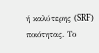ή καλύτερης (SRF) ποιότητας. Το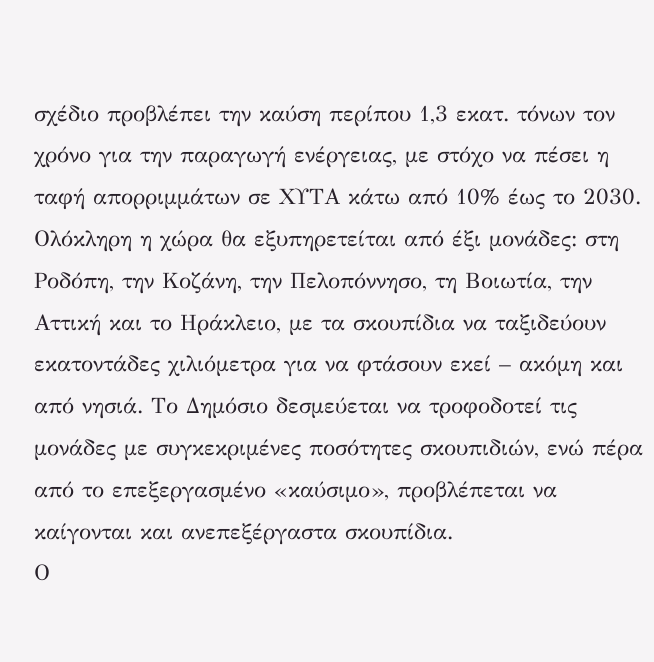σχέδιο προβλέπει την καύση περίπου 1,3 εκατ. τόνων τον χρόνο για την παραγωγή ενέργειας, με στόχο να πέσει η ταφή απορριμμάτων σε ΧΥΤΑ κάτω από 10% έως το 2030.
Ολόκληρη η χώρα θα εξυπηρετείται από έξι μονάδες: στη Ροδόπη, την Κοζάνη, την Πελοπόννησο, τη Βοιωτία, την Αττική και το Ηράκλειο, με τα σκουπίδια να ταξιδεύουν εκατοντάδες χιλιόμετρα για να φτάσουν εκεί – ακόμη και από νησιά. Το Δημόσιο δεσμεύεται να τροφοδοτεί τις μονάδες με συγκεκριμένες ποσότητες σκουπιδιών, ενώ πέρα από το επεξεργασμένο «καύσιμο», προβλέπεται να καίγονται και ανεπεξέργαστα σκουπίδια.
Ο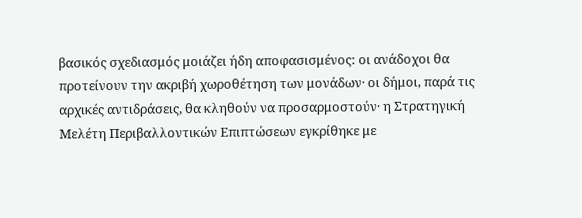βασικός σχεδιασμός μοιάζει ήδη αποφασισμένος: οι ανάδοχοι θα προτείνουν την ακριβή χωροθέτηση των μονάδων· οι δήμοι, παρά τις αρχικές αντιδράσεις, θα κληθούν να προσαρμοστούν· η Στρατηγική Μελέτη Περιβαλλοντικών Επιπτώσεων εγκρίθηκε με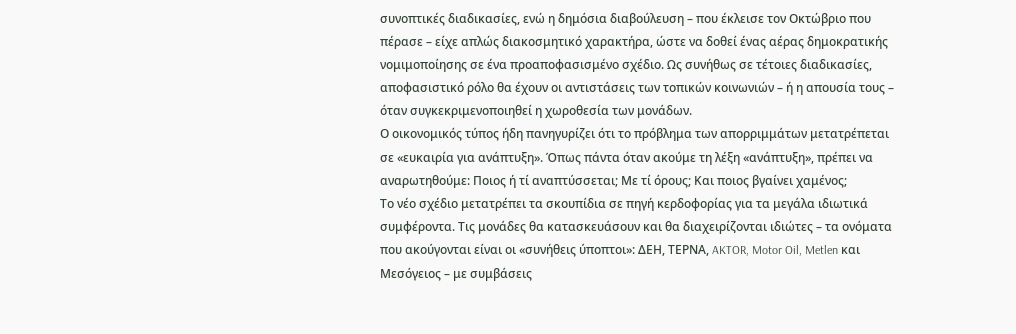συνοπτικές διαδικασίες, ενώ η δημόσια διαβούλευση – που έκλεισε τον Οκτώβριο που πέρασε – είχε απλώς διακοσμητικό χαρακτήρα, ώστε να δοθεί ένας αέρας δημοκρατικής νομιμοποίησης σε ένα προαποφασισμένο σχέδιο. Ως συνήθως σε τέτοιες διαδικασίες, αποφασιστικό ρόλο θα έχουν οι αντιστάσεις των τοπικών κοινωνιών – ή η απουσία τους – όταν συγκεκριμενοποιηθεί η χωροθεσία των μονάδων.
Ο οικονομικός τύπος ήδη πανηγυρίζει ότι το πρόβλημα των απορριμμάτων μετατρέπεται σε «ευκαιρία για ανάπτυξη». Όπως πάντα όταν ακούμε τη λέξη «ανάπτυξη», πρέπει να αναρωτηθούμε: Ποιος ή τί αναπτύσσεται; Με τί όρους; Και ποιος βγαίνει χαμένος;
Το νέο σχέδιο μετατρέπει τα σκουπίδια σε πηγή κερδοφορίας για τα μεγάλα ιδιωτικά συμφέροντα. Τις μονάδες θα κατασκευάσουν και θα διαχειρίζονται ιδιώτες – τα ονόματα που ακούγονται είναι οι «συνήθεις ύποπτοι»: ΔΕΗ, ΤΕΡΝΑ, AKTOR, Motor Oil, Metlen και Μεσόγειος – με συμβάσεις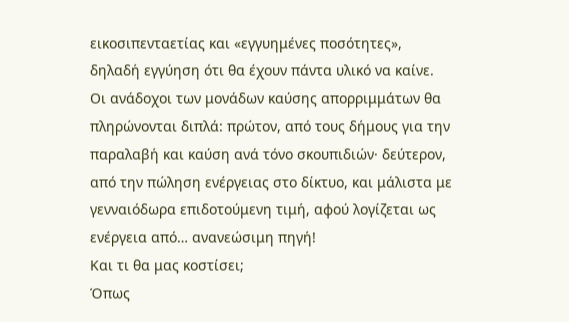εικοσιπενταετίας και «εγγυημένες ποσότητες», δηλαδή εγγύηση ότι θα έχουν πάντα υλικό να καίνε. Οι ανάδοχοι των μονάδων καύσης απορριμμάτων θα πληρώνονται διπλά: πρώτον, από τους δήμους για την παραλαβή και καύση ανά τόνο σκουπιδιών· δεύτερον, από την πώληση ενέργειας στο δίκτυο, και μάλιστα με γενναιόδωρα επιδοτούμενη τιμή, αφού λογίζεται ως ενέργεια από… ανανεώσιμη πηγή!
Και τι θα μας κοστίσει;
Όπως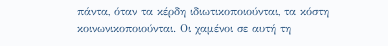πάντα, όταν τα κέρδη ιδιωτικοποιούνται, τα κόστη κοινωνικοποιούνται. Οι χαμένοι σε αυτή τη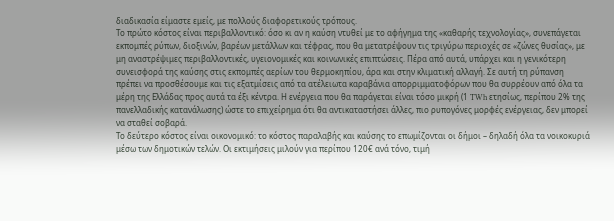διαδικασία είμαστε εμείς, με πολλούς διαφορετικούς τρόπους.
Το πρώτο κόστος είναι περιβαλλοντικό: όσο κι αν η καύση ντυθεί με το αφήγημα της «καθαρής τεχνολογίας», συνεπάγεται εκπομπές ρύπων, διοξινών, βαρέων μετάλλων και τέφρας, που θα μετατρέψουν τις τριγύρω περιοχές σε «ζώνες θυσίας», με μη αναστρέψιμες περιβαλλοντικές, υγειονομικές και κοινωνικές επιπτώσεις. Πέρα από αυτά, υπάρχει και η γενικότερη συνεισφορά της καύσης στις εκπομπές αερίων του θερμοκηπίου, άρα και στην κλιματική αλλαγή. Σε αυτή τη ρύπανση πρέπει να προσθέσουμε και τις εξατμίσεις από τα ατέλειωτα καραβάνια απορριμματοφόρων που θα συρρέουν από όλα τα μέρη της Ελλάδας προς αυτά τα έξι κέντρα. Η ενέργεια που θα παράγεται είναι τόσο μικρή (1 TWh ετησίως, περίπου 2% της πανελλαδικής κατανάλωσης) ώστε το επιχείρημα ότι θα αντικαταστήσει άλλες, πιο ρυπογόνες μορφές ενέργειας, δεν μπορεί να σταθεί σοβαρά.
Το δεύτερο κόστος είναι οικονομικό: το κόστος παραλαβής και καύσης το επωμίζονται οι δήμοι – δηλαδή όλα τα νοικοκυριά μέσω των δημοτικών τελών. Οι εκτιμήσεις μιλούν για περίπου 120€ ανά τόνο, τιμή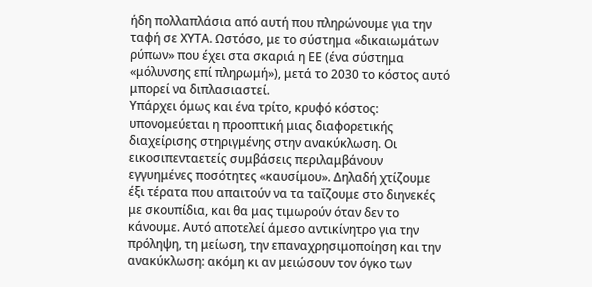ήδη πολλαπλάσια από αυτή που πληρώνουμε για την ταφή σε ΧΥΤΑ. Ωστόσο, με το σύστημα «δικαιωμάτων ρύπων» που έχει στα σκαριά η ΕΕ (ένα σύστημα «μόλυνσης επί πληρωμή»), μετά το 2030 το κόστος αυτό μπορεί να διπλασιαστεί.
Υπάρχει όμως και ένα τρίτο, κρυφό κόστος: υπονομεύεται η προοπτική μιας διαφορετικής διαχείρισης στηριγμένης στην ανακύκλωση. Οι εικοσιπενταετείς συμβάσεις περιλαμβάνουν εγγυημένες ποσότητες «καυσίμου». Δηλαδή χτίζουμε έξι τέρατα που απαιτούν να τα ταΐζουμε στο διηνεκές με σκουπίδια, και θα μας τιμωρούν όταν δεν το κάνουμε. Αυτό αποτελεί άμεσο αντικίνητρο για την πρόληψη, τη μείωση, την επαναχρησιμοποίηση και την ανακύκλωση: ακόμη κι αν μειώσουν τον όγκο των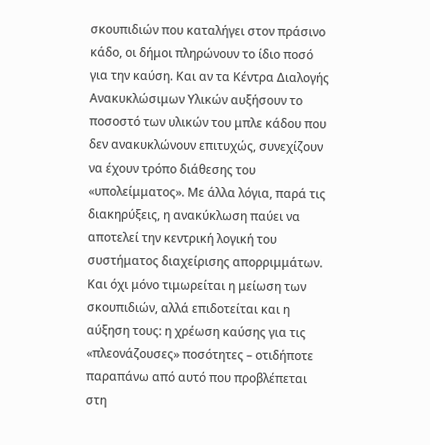σκουπιδιών που καταλήγει στον πράσινο κάδο, οι δήμοι πληρώνουν το ίδιο ποσό για την καύση. Και αν τα Κέντρα Διαλογής Ανακυκλώσιμων Υλικών αυξήσουν το ποσοστό των υλικών του μπλε κάδου που δεν ανακυκλώνουν επιτυχώς, συνεχίζουν να έχουν τρόπο διάθεσης του «υπολείμματος». Με άλλα λόγια, παρά τις διακηρύξεις, η ανακύκλωση παύει να αποτελεί την κεντρική λογική του συστήματος διαχείρισης απορριμμάτων.
Και όχι μόνο τιμωρείται η μείωση των σκουπιδιών, αλλά επιδοτείται και η αύξηση τους: η χρέωση καύσης για τις «πλεονάζουσες» ποσότητες – οτιδήποτε παραπάνω από αυτό που προβλέπεται στη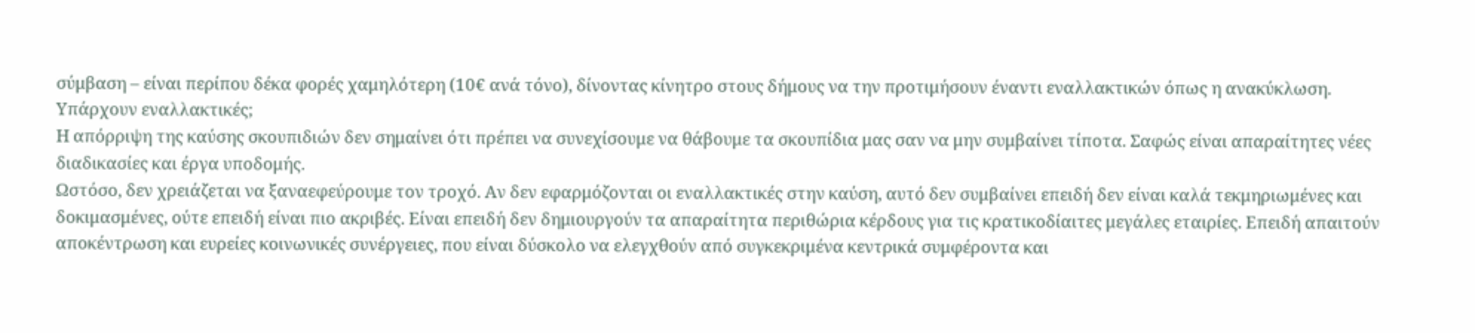σύμβαση – είναι περίπου δέκα φορές χαμηλότερη (10€ ανά τόνο), δίνοντας κίνητρο στους δήμους να την προτιμήσουν έναντι εναλλακτικών όπως η ανακύκλωση.
Υπάρχουν εναλλακτικές;
Η απόρριψη της καύσης σκουπιδιών δεν σημαίνει ότι πρέπει να συνεχίσουμε να θάβουμε τα σκουπίδια μας σαν να μην συμβαίνει τίποτα. Σαφώς είναι απαραίτητες νέες διαδικασίες και έργα υποδομής.
Ωστόσο, δεν χρειάζεται να ξαναεφεύρουμε τον τροχό. Αν δεν εφαρμόζονται οι εναλλακτικές στην καύση, αυτό δεν συμβαίνει επειδή δεν είναι καλά τεκμηριωμένες και δοκιμασμένες, ούτε επειδή είναι πιο ακριβές. Είναι επειδή δεν δημιουργούν τα απαραίτητα περιθώρια κέρδους για τις κρατικοδίαιτες μεγάλες εταιρίες. Επειδή απαιτούν αποκέντρωση και ευρείες κοινωνικές συνέργειες, που είναι δύσκολο να ελεγχθούν από συγκεκριμένα κεντρικά συμφέροντα και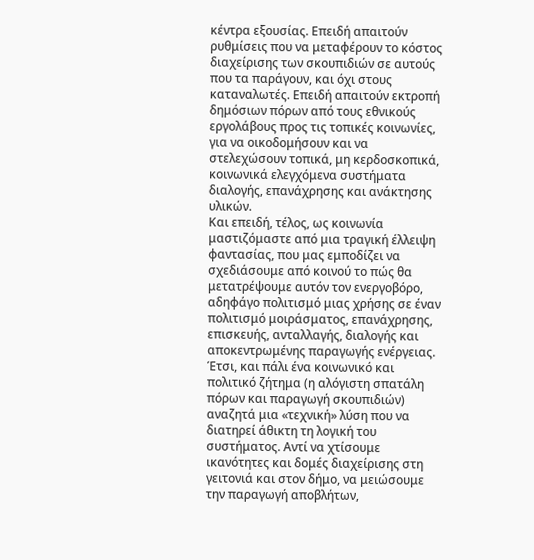κέντρα εξουσίας. Επειδή απαιτούν ρυθμίσεις που να μεταφέρουν το κόστος διαχείρισης των σκουπιδιών σε αυτούς που τα παράγουν, και όχι στους καταναλωτές. Επειδή απαιτούν εκτροπή δημόσιων πόρων από τους εθνικούς εργολάβους προς τις τοπικές κοινωνίες, για να οικοδομήσουν και να στελεχώσουν τοπικά, μη κερδοσκοπικά, κοινωνικά ελεγχόμενα συστήματα διαλογής, επανάχρησης και ανάκτησης υλικών.
Και επειδή, τέλος, ως κοινωνία μαστιζόμαστε από μια τραγική έλλειψη φαντασίας, που μας εμποδίζει να σχεδιάσουμε από κοινού το πώς θα μετατρέψουμε αυτόν τον ενεργοβόρο, αδηφάγο πολιτισμό μιας χρήσης σε έναν πολιτισμό μοιράσματος, επανάχρησης, επισκευής, ανταλλαγής, διαλογής και αποκεντρωμένης παραγωγής ενέργειας. Έτσι, και πάλι ένα κοινωνικό και πολιτικό ζήτημα (η αλόγιστη σπατάλη πόρων και παραγωγή σκουπιδιών) αναζητά μια «τεχνική» λύση που να διατηρεί άθικτη τη λογική του συστήματος. Αντί να χτίσουμε ικανότητες και δομές διαχείρισης στη γειτονιά και στον δήμο, να μειώσουμε την παραγωγή αποβλήτων,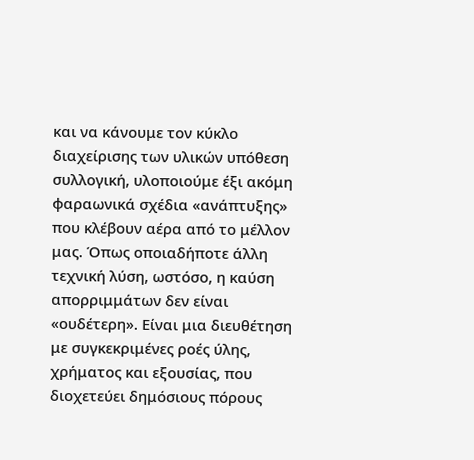και να κάνουμε τον κύκλο διαχείρισης των υλικών υπόθεση συλλογική, υλοποιούμε έξι ακόμη φαραωνικά σχέδια «ανάπτυξης» που κλέβουν αέρα από το μέλλον μας. Όπως οποιαδήποτε άλλη τεχνική λύση, ωστόσο, η καύση απορριμμάτων δεν είναι «ουδέτερη». Είναι μια διευθέτηση με συγκεκριμένες ροές ύλης, χρήματος και εξουσίας, που διοχετεύει δημόσιους πόρους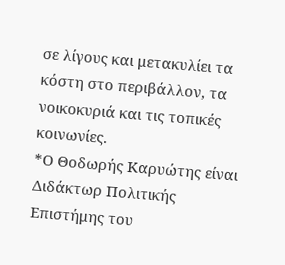σε λίγους και μετακυλίει τα κόστη στο περιβάλλον, τα νοικοκυριά και τις τοπικές κοινωνίες.
*Ο Θοδωρής Καρυώτης είναι Διδάκτωρ Πολιτικής Επιστήμης του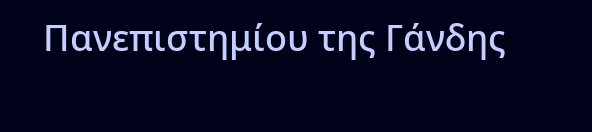Πανεπιστημίου της Γάνδης